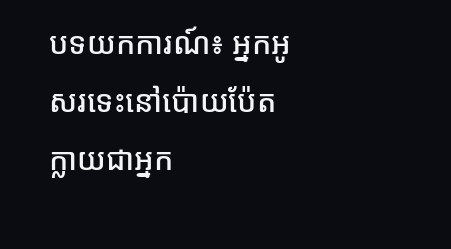បទយកការណ៍៖ អ្នកអូសរទេះនៅប៉ោយប៉ែតក្លាយជាអ្នក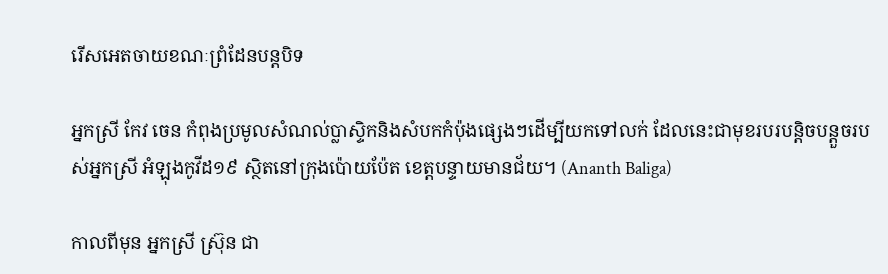រើសអេតចាយខណៈព្រំដែនបន្តបិទ

អ្នកស្រី កែវ ចេន កំពុងប្រមូលសំណល់ប្លាស្ទិកនិងសំបកកំប៉ុងផ្សេងៗដើម្បីយកទៅលក់ ដែលនេះជាមុខរបរបន្តិចបន្តួចរបស់អ្នកស្រី អំឡុងកូវីដ១៩ ស្ថិតនៅក្រុងប៉ោយប៉ែត ខេត្តបន្ទាយមានជ័យ។ (Ananth Baliga)

កាលពីមុន អ្នកស្រី ស្រ៊ុន ជា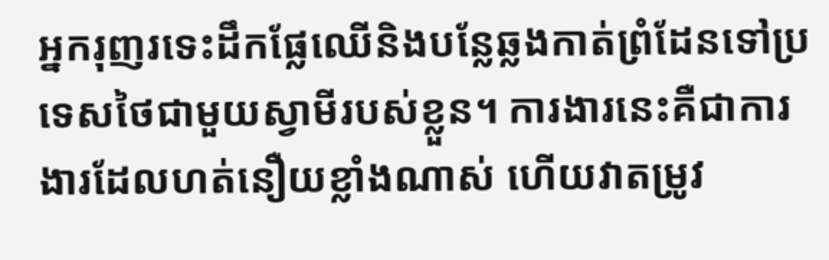អ្នករុញរទេះដឹកផ្លែឈើនិងបន្លែឆ្លងកាត់ព្រំដែនទៅប្រទេសថៃជាមួយស្វាមីរបស់ខ្លួន។ ការងារនេះគឺជាការងារដែលហត់នឿយខ្លាំងណាស់ ហើយវាតម្រូវ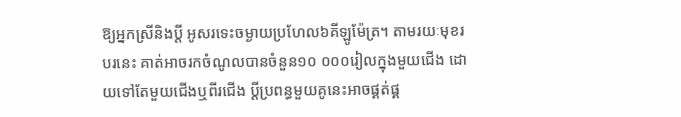ឱ្យអ្នកស្រីនិងប្តី អូសរទេះចម្ងាយប្រហែល៦គីឡូម៉ែត្រ។ តាមរយៈមុខរបរនេះ គាត់អាចរកចំណូលបានចំនួន១០ ០០០រៀលក្នុងមួយជើង ដោយទៅតែមួយជើងឬពីរជើង ប្តីប្រពន្ធមួយគូនេះអាចផ្គត់ផ្គ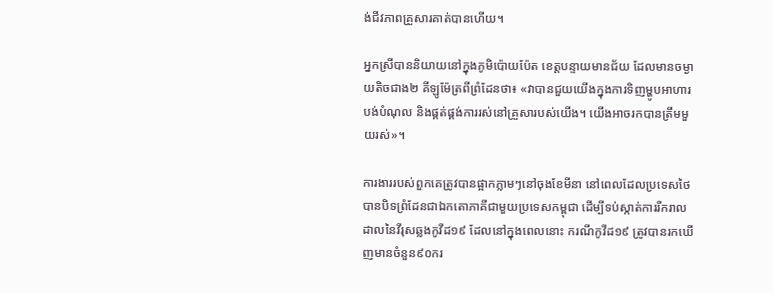ង់ជីវភាពគ្រួសារគាត់បានហើយ។

អ្នកស្រីបាននិយាយនៅក្នុងភូមិប៉ោយប៉ែត ខេត្តបន្ទាយមានជ័យ ដែលមានចម្ងាយតិចជាង២ គីឡូម៉ែត្រពីព្រំដែនថា៖ «វាបានជួយយើងក្នុងការទិញម្ហូបអាហារ បង់បំណុល និងផ្គត់ផ្គង់ការរស់នៅគ្រួសារបស់យើង។ យើងអាចរកបានត្រឹមមួយរស់»។

ការងាររបស់ពួកគេត្រូវបានផ្អាកភ្លាមៗនៅចុងខែមីនា នៅពេលដែលប្រទេសថៃបានបិទព្រំដែនជាឯកតោភាគីជាមួយប្រទេសកម្ពុជា ដើម្បីទប់ស្កាត់ការរីករាលដាលនៃវីរុសឆ្លងកូវីដ១៩ ដែលនៅក្នុងពេលនោះ ករណីកូវីដ១៩ ត្រូវបានរកឃើញមានចំនួន៩០ករ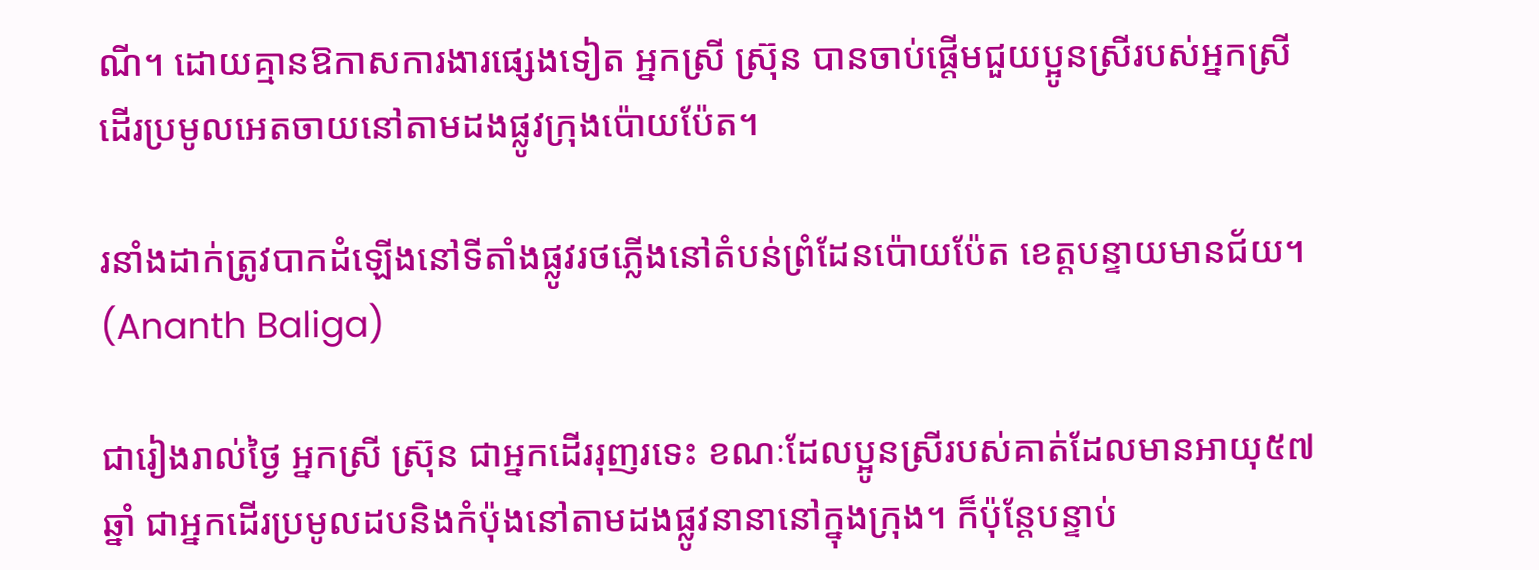ណី។ ដោយគ្មានឱកាសការងារផ្សេងទៀត អ្នកស្រី ស្រ៊ុន បានចាប់ផ្តើមជួយប្អូនស្រីរបស់អ្នកស្រី ដើរប្រមូលអេតចាយនៅតាមដងផ្លូវក្រុងប៉ោយប៉ែត។

រនាំងដាក់ត្រូវបាកដំឡើងនៅទីតាំងផ្លូវរថភ្លើងនៅតំបន់ព្រំដែនប៉ោយប៉ែត ខេត្តបន្ទាយមានជ័យ។ (Ananth Baliga)

ជារៀងរាល់ថ្ងៃ អ្នកស្រី ស្រ៊ុន ជាអ្នកដើររុញរទេះ ខណៈដែលប្អូនស្រីរបស់គាត់ដែលមានអាយុ៥៧ឆ្នាំ ជាអ្នកដើរប្រមូលដបនិងកំប៉ុងនៅតាមដងផ្លូវនានានៅក្នុងក្រុង។ ក៏ប៉ុន្តែបន្ទាប់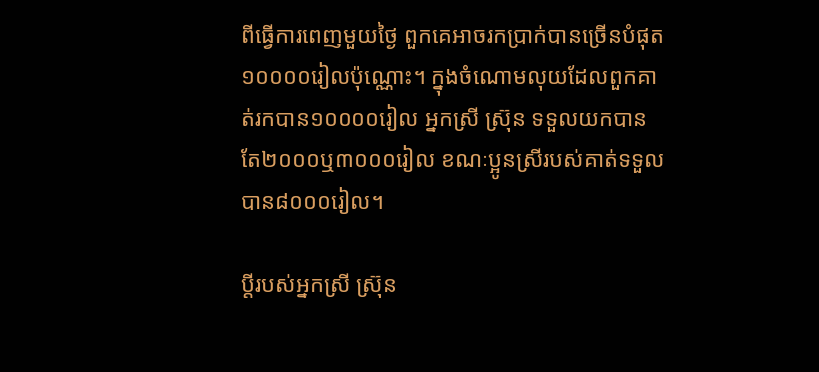ពីធ្វើការពេញមួយថ្ងៃ ពួកគេអាចរកប្រាក់បានច្រើនបំផុត១០០០០រៀលប៉ុណ្ណោះ។ ក្នុងចំណោមលុយដែលពួកគាត់រកបាន១០០០០រៀល អ្នកស្រី ស្រ៊ុន ទទួលយកបានតែ២០០០ឬ៣០០០រៀល ខណៈប្អូនស្រីរបស់គាត់ទទួលបាន៨០០០រៀល។

ប្តីរបស់អ្នកស្រី ស្រ៊ុន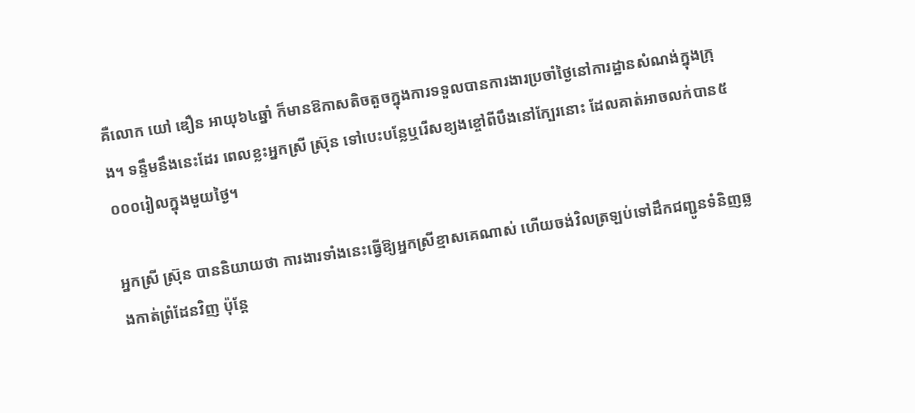គឺលោក យៅ ឌឿន អាយុ៦៤ឆ្នាំ ក៏មានឱកាសតិចតួចក្នុងការទទួលបានការងារប្រចាំថ្ងៃនៅការដ្ឋានសំណង់ក្នុងក្រុង។ ទន្ទឹមនឹងនេះដែរ ពេលខ្លះអ្នកស្រី ស្រ៊ុន ទៅបេះបន្លែឬរើសខ្យងខ្ចៅពីបឹងនៅក្បែរនោះ ដែលគាត់អាចលក់បាន៥ ០០០រៀលក្នុងមួយថ្ងៃ។

អ្នកស្រី ស្រ៊ុន បាននិយាយថា ការងារទាំងនេះធ្វើឱ្យអ្នកស្រីខ្មាសគេណាស់ ហើយចង់វិលត្រឡប់ទៅដឹកជញ្ជូនទំនិញឆ្លងកាត់ព្រំដែនវិញ ប៉ុន្តែ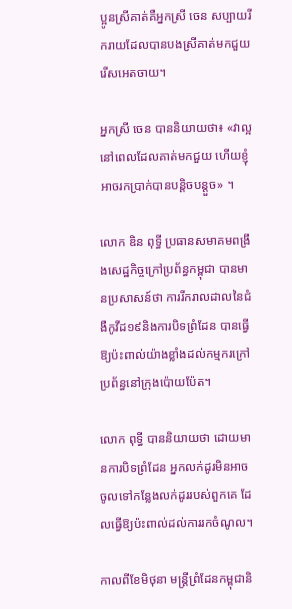ប្អូនស្រីគាត់គឺអ្នកស្រី ចេន សប្បាយរីករាយដែលបានបងស្រីគាត់មកជួយរើសអេតចាយ។

អ្នកស្រី ចេន បាននិយាយថា៖ «វាល្អនៅពេលដែលគាត់មកជួយ ហើយខ្ញុំអាចរកប្រាក់បានបន្តិចបន្តួច» ។

លោក ឌិន ពុទ្ធី ប្រធានសមាគមពង្រឹងសេដ្ឋកិច្ចក្រៅប្រព័ន្ធកម្ពុជា បានមានប្រសាសន៍ថា ការរីករាលដាលនៃជំងឺកូវីដ១៩និងការបិទព្រំដែន បានធ្វើឱ្យប៉ះពាល់យ៉ាងខ្លាំងដល់កម្មករក្រៅប្រព័ន្ធនៅក្រុងប៉ោយប៉ែត។

លោក ពុទ្ធី បាននិយាយថា ដោយមានការបិទព្រំដែន អ្នកលក់ដូរមិនអាចចូលទៅកន្លែងលក់ដូររបស់ពួកគេ ដែលធ្វើឱ្យប៉ះពាល់ដល់ការរកចំណូល។

កាលពីខែមិថុនា មន្រ្តីព្រំដែនកម្ពុជានិ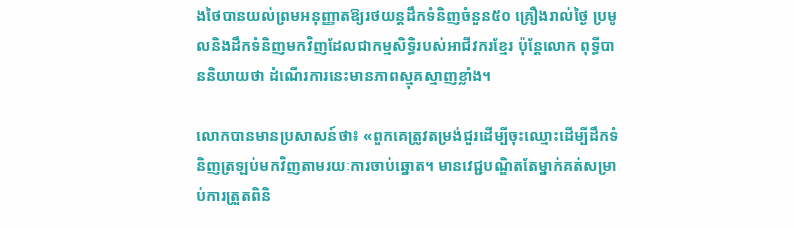ងថៃបានយល់ព្រមអនុញ្ញាតឱ្យរថយន្តដឹកទំនិញចំនួន៥០ គ្រឿងរាល់ថ្ងៃ ប្រមូលនិងដឹកទំនិញមកវិញដែលជាកម្មសិទ្ធិរបស់អាជីវករខ្មែរ ប៉ុន្តែលោក ពុទ្ធីបាននិយាយថា ដំណើរការនេះមានភាពស្មុគស្មាញខ្លាំង។

លោកបានមានប្រសាសន៍ថា៖ «ពួកគេត្រូវតម្រង់ជួរដើម្បីចុះឈ្មោះដើម្បីដឹកទំនិញត្រឡប់មកវិញតាមរយៈការចាប់ឆ្នោត។ មានវេជ្ជបណ្ឌិតតែម្នាក់គត់សម្រាប់ការត្រួតពិនិ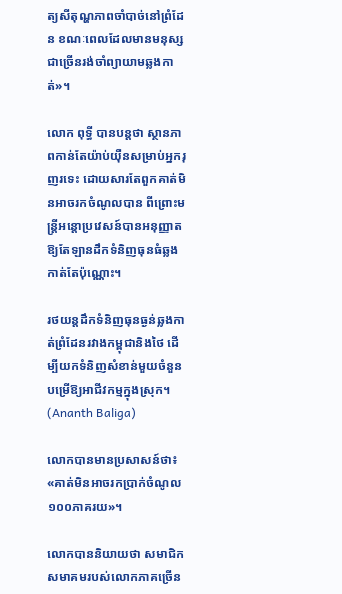ត្យសីតុណ្ហភាពចាំបាច់នៅព្រំដែន ខណៈពេលដែលមានមនុស្សជាច្រើនរង់ចាំព្យាយាមឆ្លងកាត់»។

លោក ពុទ្ធី បានបន្តថា ស្ថានភាពកាន់តែយ៉ាប់យ៉ឺនសម្រាប់អ្នករុញរទេះ ដោយសារតែពួកគាត់មិនអាចរកចំណូលបាន ពីព្រោះមន្រ្តីអន្តោប្រវេសន៍បានអនុញ្ញាតឱ្យតែឡានដឹកទំនិញធុនធំឆ្លងកាត់តែប៉ុណ្ណោះ។

រថយន្តដឹកទំនិញធុនធ្ងន់ឆ្លងកាត់ព្រំដែនរវាងកម្ពុជានិងថៃ ដើម្បីយកទំនិញសំខាន់មួយចំនួនបម្រើឱ្យអាជីវកម្មក្នុងស្រុក។ (Ananth Baliga)

លោកបានមានប្រសាសន៍ថា៖ «គាត់មិនអាចរកប្រាក់ចំណូល១០០ភាគរយ»។

លោកបាននិយាយថា សមាជិកសមាគមរបស់លោកភាគច្រើន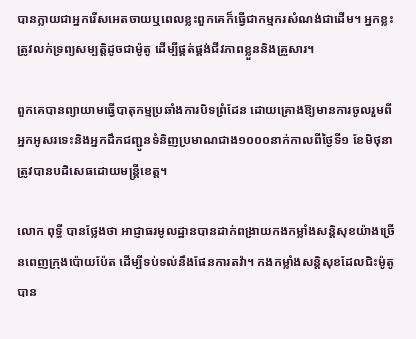បានក្លាយជាអ្នករើសអេតចាយឬពេលខ្លះពួកគេក៏ធ្វើជាកម្មករសំណង់ជាដើម។ អ្នកខ្លះត្រូវលក់ទ្រព្យសម្បត្តិដូចជាម៉ូតូ ដើម្បីផ្គត់ផ្គង់ជីវភាពខ្លួននិងគ្រួសារ។

ពួកគេបានព្យាយាមធ្វើបាតុកម្មប្រឆាំងការបិទព្រំដែន ដោយគ្រោងឱ្យមានការចូលរួមពីអ្នកអូសរទេះនិងអ្នកដឹកជញ្ជូនទំនិញប្រមាណជាង១០០០នាក់កាលពីថ្ងៃទី១ ខែមិថុនា ត្រូវបានបដិសេធដោយមន្ត្រីខេត្ត។

លោក ពុទ្ធី បានថ្លែងថា អាជ្ញាធរមូលដ្ឋានបានដាក់ពង្រាយកងកម្លាំងសន្តិសុខយ៉ាងច្រើនពេញក្រុងប៉ោយប៉ែត ដើម្បីទប់ទល់នឹងផែនការតវ៉ា។ កងកម្លាំងសន្តិសុខដែលជិះម៉ូតូបាន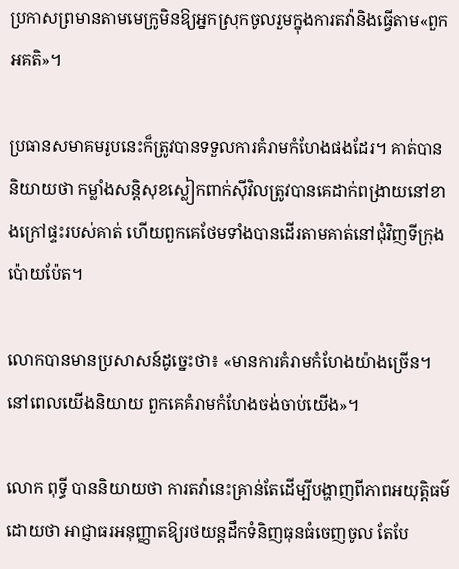ប្រកាសព្រមានតាមមេក្រូមិនឱ្យអ្នកស្រុកចូលរួមក្នុងការតវ៉ានិងធ្វើតាម«ពួកអគតិ»។

ប្រធានសមាគមរូបនេះក៏ត្រូវបានទទួលការគំរាមកំហែងផងដែរ។ គាត់បាននិយាយថា កម្លាំងសន្តិសុខស្លៀកពាក់ស៊ីវិលត្រូវបានគេដាក់ពង្រាយនៅខាងក្រៅផ្ទះរបស់គាត់ ហើយពួកគេថែមទាំងបានដើរតាមគាត់នៅជុំវិញទីក្រុងប៉ោយប៉ែត។

លោកបានមានប្រសាសន៍ដូច្នេះថា៖ «មានការគំរាមកំហែងយ៉ាងច្រើន។ នៅពេលយើងនិយាយ ពួកគេគំរាមកំហែងចង់ចាប់យើង»។

លោក ពុទ្ធី បាននិយាយថា ការតវ៉ានេះគ្រាន់តែដើម្បីបង្ហាញពីភាពអយុត្តិធម៌ ដោយថា អាជ្ញាធរអនុញ្ញាតឱ្យរថយន្តដឹកទំនិញធុនធំចេញចូល តែបែ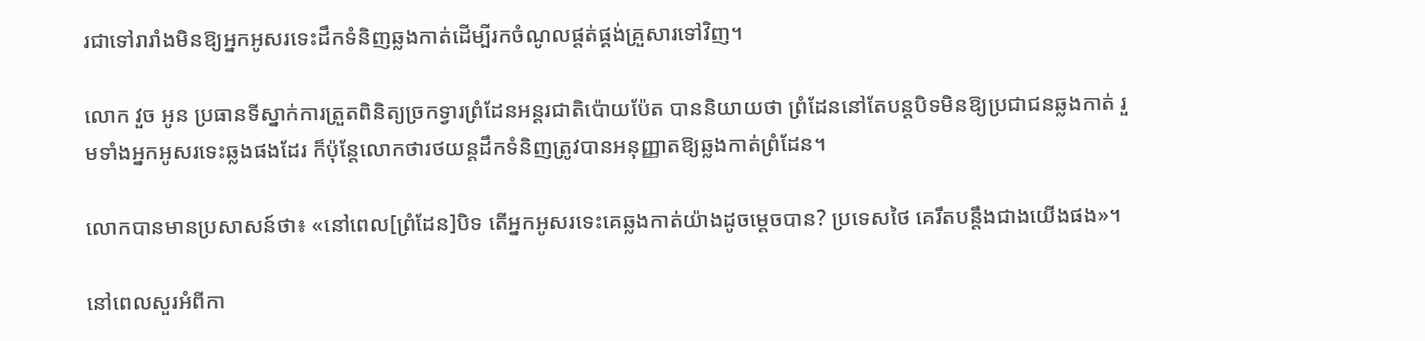រជាទៅរារាំងមិនឱ្យអ្នកអូសរទេះដឹកទំនិញឆ្លងកាត់ដើម្បីរកចំណូលផ្តត់ផ្គង់គ្រួសារទៅវិញ។

លោក វួច អូន ប្រធានទីស្នាក់ការត្រួតពិនិត្យច្រកទ្វារព្រំដែនអន្តរជាតិប៉ោយប៉ែត បាននិយាយថា ព្រំដែននៅតែបន្តបិទមិនឱ្យប្រជាជនឆ្លងកាត់ រួមទាំងអ្នកអូសរទេះឆ្លងផងដែរ ក៏ប៉ុន្តែលោកថារថយន្តដឹកទំនិញត្រូវបានអនុញ្ញាតឱ្យឆ្លងកាត់ព្រំដែន។

លោកបានមានប្រសាសន៍ថា៖ «នៅពេល[ព្រំដែន]បិទ តើអ្នកអូសរទេះគេឆ្លងកាត់យ៉ាងដូចម្ដេចបាន? ប្រទេសថៃ គេរឹតបន្តឹងជាងយើងផង»។

នៅពេលសួរអំពីកា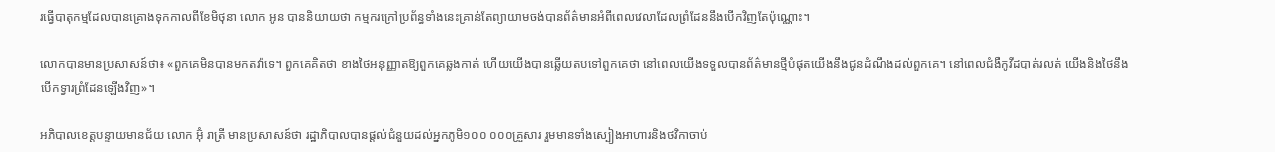រធ្វើបាតុកម្មដែលបានគ្រោងទុកកាលពីខែមិថុនា លោក អូន បាននិយាយថា កម្មករក្រៅប្រព័ន្ធទាំងនេះគ្រាន់តែព្យាយាមចង់បានព័ត៌មានអំពីពេលវេលាដែលព្រំដែននឹងបើកវិញតែប៉ុណ្ណោះ។

លោកបានមានប្រសាសន៍ថា៖ «ពួកគេមិនបានមកតវ៉ាទេ។ ពួកគេគិតថា ខាងថៃអនុញ្ញាតឱ្យពួកគេឆ្លងកាត់ ហើយយើងបានឆ្លើយតបទៅពួកគេថា នៅពេលយើងទទួលបានព័ត៌មានថ្មីបំផុតយើងនឹងជូនដំណឹងដល់ពួកគេ។ នៅពេលជំងឺកូវីដបាត់រលត់ យើងនិងថៃនឹងបើកទ្វារព្រំដែនឡើងវិញ»។

អភិបាលខេត្តបន្ទាយមានជ័យ លោក អ៊ុំ រាត្រី មានប្រសាសន៍ថា រដ្ឋាភិបាលបានផ្តល់ជំនួយដល់អ្នកភូមិ១០០ ០០០គ្រួសារ រួមមានទាំងស្បៀងអាហារនិងថវិកាចាប់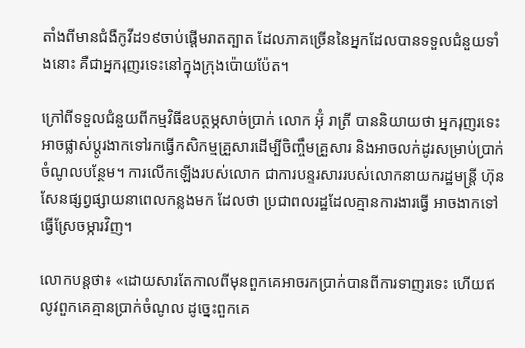តាំងពីមានជំងឺកូវីដ១៩ចាប់ផ្តើមរាតត្បាត ដែលភាគច្រើននៃអ្នកដែលបានទទួលជំនួយទាំងនោះ គឺជាអ្នករុញរទេះនៅក្នុងក្រុងប៉ោយប៉ែត។

ក្រៅពីទទួលជំនួយពីកម្មវិធីឧបត្ថម្ភសាច់ប្រាក់ លោក អ៊ុំ រាត្រី បាននិយាយថា អ្នករុញរទេះអាចផ្លាស់ប្តូរងាកទៅរកធ្វើកសិកម្មគ្រួសារដើម្បីចិញ្ចឹមគ្រួសារ និងអាចលក់ដូរសម្រាប់ប្រាក់ចំណូលបន្ថែម។ ការលើកឡើងរបស់លោក ជាការបន្ទរសាររបស់លោកនាយករដ្ឋមន្ត្រី ហ៊ុន សែនផ្សព្វផ្សាយនាពេលកន្លងមក ដែលថា ប្រជាពលរដ្ឋដែលគ្មានការងារធ្វើ អាចងាកទៅធ្វើស្រែចម្ការវិញ។

លោកបន្តថា៖ «ដោយសារតែកាលពីមុនពួកគេអាចរកប្រាក់បានពីការទាញរទេះ ហើយឥលូវពួកគេគ្មានប្រាក់ចំណូល ដូច្នេះពួកគេ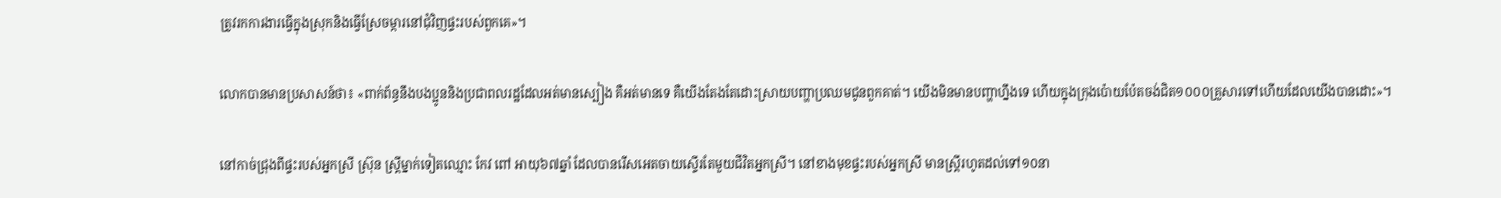ត្រូវរកការងារធ្វើក្នុងស្រុកនិងធ្វើស្រែចម្ការនៅជុំវិញផ្ទះរបស់ពួកគេ»។

លោកបានមានប្រសាសន៍ថា៖ «ពាក់ព័ន្ធនឹងបងប្អូននិងប្រជាពលរដ្ឋដែលអត់មានស្បៀង គឺអត់មានទេ គឺយើងតែងតែដោះស្រាយបញ្ហាប្រឈមជូនពួកគាត់។ យើងមិនមានបញ្ហាហ្នឹងទេ ហើយក្នុងក្រុងប៉ោយប៉ែតចង់ជិត១០០០គ្រួសារទៅហើយដែលយើងបានដោះ»។

នៅកាច់ជ្រុងពីផ្ទះរបស់អ្នកស្រី ស្រ៊ុន ស្រ្តីម្នាក់ទៀតឈ្មោះ កែវ ពៅ អាយុ៦៧ឆ្នាំ ដែលបានរើសអេតចាយស្ទើរតែមួយជីវិតអ្នកស្រី។ នៅខាងមុខផ្ទះរបស់អ្នកស្រី មានស្ត្រីរហូតដល់ទៅ១០នា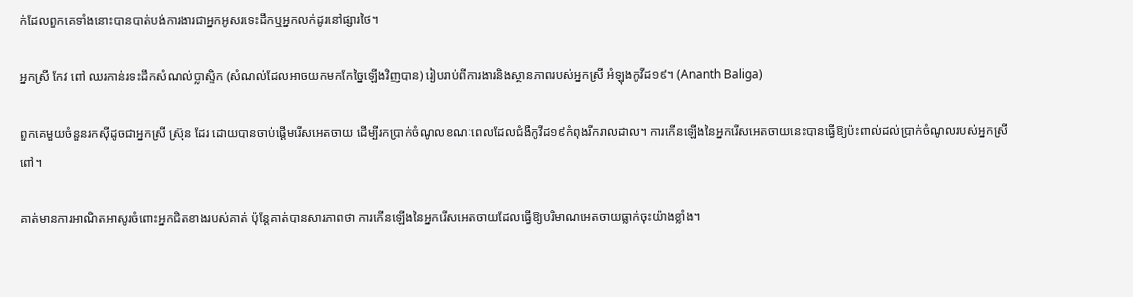ក់ដែលពួកគេទាំងនោះបានបាត់បង់ការងារជាអ្នកអូសរទេះដឹកឬអ្នកលក់ដូរនៅផ្សារថៃ។

អ្នកស្រី កែវ ពៅ ឈរកាន់រទះដឹកសំណល់ប្លាស្ទិក (សំណល់ដែលអាចយកមកកែច្នៃឡើងវិញបាន) រៀបរាប់ពីការងារនិងស្ថានភាពរបស់អ្នកស្រី អំឡុងកូវីដ១៩។ (Ananth Baliga)

ពួកគេមួយចំនួនរកស៊ីដូចជាអ្នកស្រី ស្រ៊ុន ដែរ ដោយបានចាប់ផ្តើមរើសអេតចាយ ដើម្បីរកប្រាក់ចំណូលខណៈពេលដែលជំងឺកូវីដ១៩កំពុងរីករាលដាល។ ការកើនឡើងនៃអ្នករើសអេតចាយនេះបានធ្វើឱ្យប៉ះពាល់ដល់ប្រាក់ចំណូលរបស់អ្នកស្រី ពៅ។

គាត់មានការអាណិតអាសូរចំពោះអ្នកជិតខាងរបស់គាត់ ប៉ុន្តែគាត់បានសារភាពថា ការកើនឡើងនៃអ្នករើសអេតចាយដែលធ្វើឱ្យបរិមាណអេតចាយធ្លាក់ចុះយ៉ាងខ្លាំង។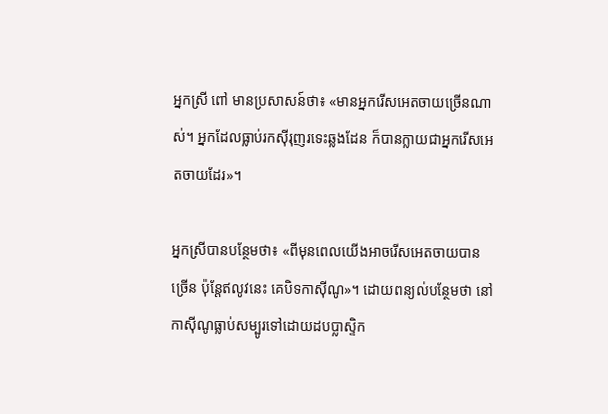អ្នកស្រី ពៅ មានប្រសាសន៍ថា៖ «មានអ្នករើសអេតចាយច្រើនណាស់។ អ្នកដែលធ្លាប់រកស៊ីរុញរទេះឆ្លងដែន ក៏បានក្លាយជាអ្នករើសអេតចាយដែរ»។

អ្នកស្រីបានបន្ថែមថា៖ «ពីមុនពេលយើងអាចរើសអេតចាយបានច្រើន ប៉ុន្តែឥលូវនេះ គេបិទកាស៊ីណូ»។ ដោយពន្យល់បន្ថែមថា នៅកាស៊ីណូធ្លាប់សម្បូរទៅដោយដបប្លាស្ទិក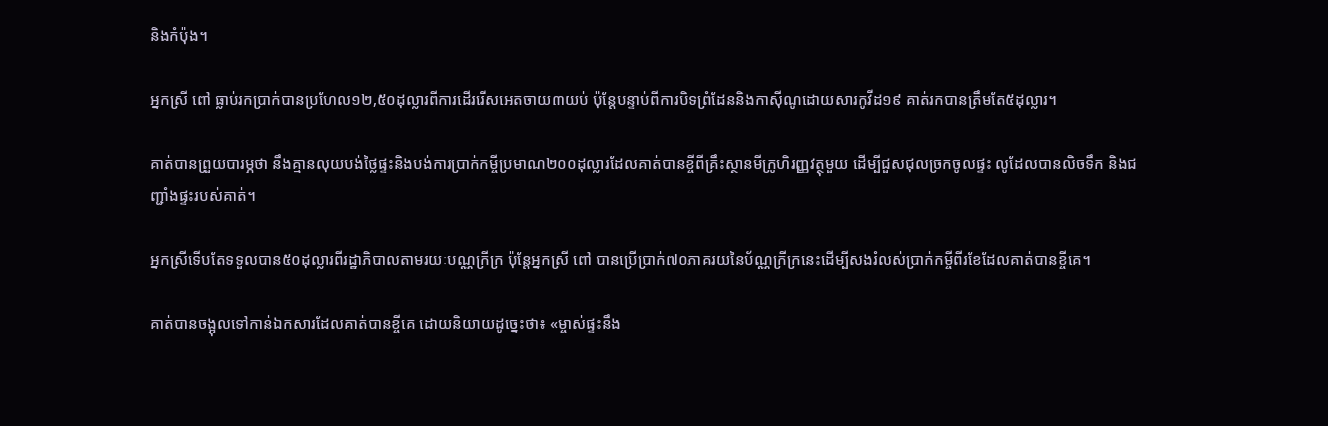និងកំប៉ុង។

អ្នកស្រី ពៅ ធ្លាប់រកប្រាក់បានប្រហែល១២,៥០ដុល្លារពីការដើររើសអេតចាយ៣យប់ ប៉ុន្តែបន្ទាប់ពីការបិទព្រំដែននិងកាស៊ីណូដោយសារកូវីដ១៩ គាត់រកបានត្រឹមតែ៥ដុល្លារ។

គាត់បានព្រួយបារម្ភថា នឹងគ្មានលុយបង់ថ្លៃផ្ទះនិងបង់ការប្រាក់កម្ចីប្រមាណ២០០ដុល្លារដែលគាត់បានខ្ចីពីគ្រឹះស្ថានមីក្រូហិរញ្ញវត្ថុមួយ ដើម្បីជួសជុលច្រកចូលផ្ទះ លូដែលបានលិចទឹក និងជញ្ជាំងផ្ទះរបស់គាត់។

អ្នកស្រីទើបតែទទួលបាន៥០ដុល្លារពីរដ្ឋាភិបាលតាមរយៈបណ្ណក្រីក្រ ប៉ុន្តែអ្នកស្រី ពៅ បានប្រើប្រាក់៧០ភាគរយនៃប័ណ្ណក្រីក្រនេះដើម្បីសងរំលស់ប្រាក់កម្ចីពីរខែដែលគាត់បានខ្ចីគេ។

គាត់បានចង្អុលទៅកាន់ឯកសារដែលគាត់បានខ្ចីគេ ដោយនិយាយដូច្នេះថា៖ «ម្ចាស់ផ្ទះនឹង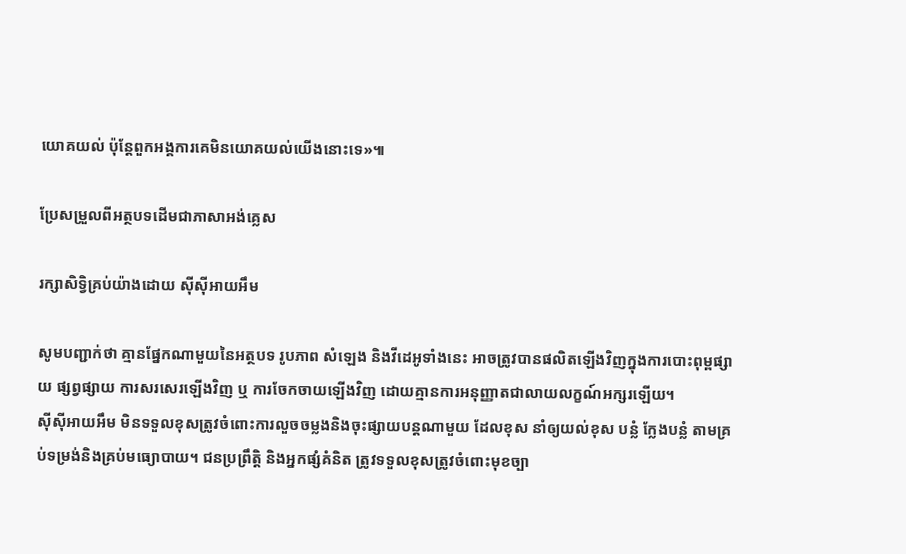យោគយល់ ប៉ុន្តែពួកអង្គការគេមិនយោគយល់យើងនោះទេ»៕

ប្រែសម្រួលពីអត្ថបទដើមជាភាសាអង់គ្លេស

រក្សាសិទ្វិគ្រប់យ៉ាងដោយ ស៊ីស៊ីអាយអឹម

សូមបញ្ជាក់ថា គ្មានផ្នែកណាមួយនៃអត្ថបទ រូបភាព សំឡេង និងវីដេអូទាំងនេះ អាចត្រូវបានផលិតឡើងវិញក្នុងការបោះពុម្ពផ្សាយ ផ្សព្វផ្សាយ ការសរសេរឡើងវិញ ឬ ការចែកចាយឡើងវិញ ដោយគ្មានការអនុញ្ញាតជាលាយលក្ខណ៍អក្សរឡើយ។
ស៊ីស៊ីអាយអឹម មិនទទួលខុសត្រូវចំពោះការលួចចម្លងនិងចុះផ្សាយបន្តណាមួយ ដែលខុស នាំឲ្យយល់ខុស បន្លំ ក្លែងបន្លំ តាមគ្រប់ទម្រង់និងគ្រប់មធ្យោបាយ។ ជនប្រព្រឹត្តិ និងអ្នកផ្សំគំនិត ត្រូវទទួលខុសត្រូវចំពោះមុខច្បា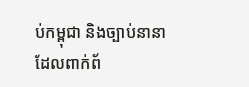ប់កម្ពុជា និងច្បាប់នានាដែលពាក់ព័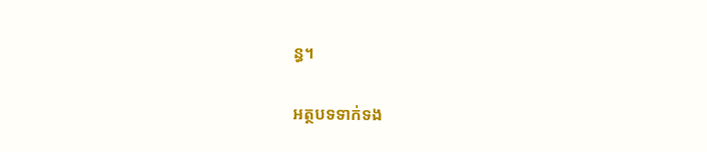ន្ធ។

អត្ថបទទាក់ទង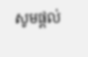សូមផ្ដល់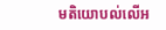មតិយោបល់លើអ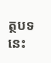ត្ថបទនេះ